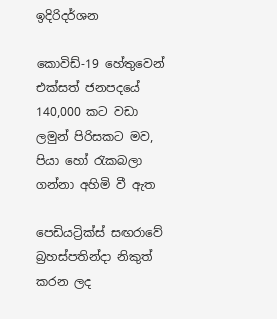ඉදිරිදර්ශන

කොවිඩ්-19 හේතුවෙන් එක්සත් ජනපදයේ 140,000 කට වඩා ලමුන් පිරිසකට මව, පියා හෝ රැකබලා ගන්නා අහිමි වී ඇත

පෙඩියට්‍රික්ස් සඟරාවේ බ්‍රහස්පතින්දා නිකුත් කරන ලද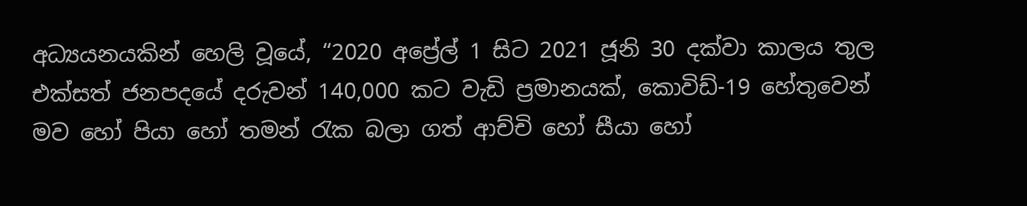අධ්‍යයනයකින් හෙලි වූයේ, “2020 අප්‍රේල් 1 සිට 2021 ජූනි 30 දක්වා කාලය තුල එක්සත් ජනපදයේ දරුවන් 140,000 කට වැඩි ප්‍රමානයක්, කොවිඩ්-19 හේතුවෙන් මව හෝ පියා හෝ තමන් රැක බලා ගත් ආච්චි හෝ සීයා හෝ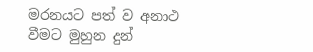මරනයට පත් ව අනාථ වීමට මුහුන දුන්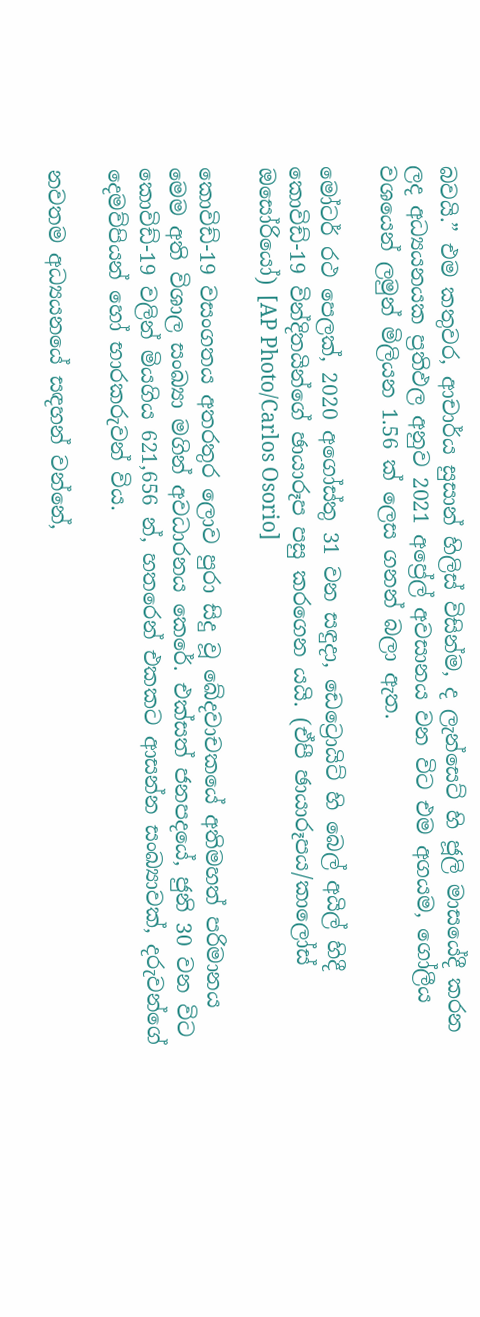බවයි.” එම කතුවර, ආචාර්ය සුසාන් හිලිස් විසින්ම, ද ලැන්සෙට් හි ජූලි මාසයේදී කරන ලද අධ්‍යයනයක ප්‍රතිඵල අනුව 2021 අප්‍රේල් අවසානය වන විට එම අගයම, ගෝලීය වශයෙන් ලමුන් මිලියන 1.56 ක් ලෙස ගනන් බලා ඇත.

මෝටර් රථ පෙලක්, 2020 අගෝස්තු 31 වන සඳුදා, ඩෙට්‍රොයිට් හි බෙල් අයිල් හිදී කොවිඩ්-19 වින්දිතයින්ගේ ඡායාරූප පසු කරගෙන යයි. (ඒපී ඡායාරූපය/කාලෝස් ඔසෝරියෝ) [AP Photo/Carlos Osorio]

කොවිඩ්-19 වසංගතය අතරතුර ලොව පුරා සිදු වූ ඛේදවාචකයේ අතිමහත් පරිමානය මෙම අති විශාල සංඛ්‍යා මගින් අවධාරනය කෙරේ. එක්සත් ජනපදයේ, ජුනි 30 වන විට කොවිඩ්-19 වලින් මියගිය 621,656 න්, හතරෙන් එකකට ආසන්න සංඛ්‍යාවක්, දරුවන්ගේ දෙමව්පියන් හෝ භාරකරුවන් විය.

නවතම අධ්‍යයනයේ සඳහන් වන්නේ,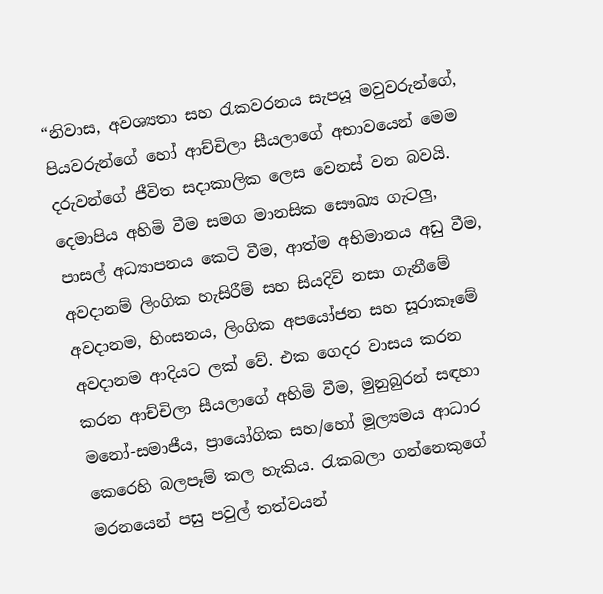“නිවාස, අවශ්‍යතා සහ රැකවරනය සැපයූ මවුවරුන්ගේ, පියවරුන්ගේ හෝ ආච්චිලා සීයලාගේ අභාවයෙන් මෙම දරුවන්ගේ ජීවිත සදාකාලික ලෙස වෙනස් වන බවයි. දෙමාපිය අහිමි වීම සමග මානසික සෞඛ්‍ය ගැටලු, පාසල් අධ්‍යාපනය කෙටි වීම, ආත්ම අභිමානය අඩු වීම, අවදානම් ලිංගික හැසිරීම් සහ සියදිවි නසා ගැනීමේ අවදානම, හිංසනය, ලිංගික අපයෝජන සහ සූරාකෑමේ අවදානම ආදියට ලක් වේ. එක ගෙදර වාසය කරන කරන ආච්චිලා සීයලාගේ අහිමි වීම, මුනුබුරන් සඳහා මනෝ-සමාජීය, ප්‍රායෝගික සහ/හෝ මූල්‍යමය ආධාර කෙරෙහි බලපෑම් කල හැකිය. රැකබලා ගන්නෙකුගේ මරනයෙන් පසු පවුල් තත්වයන්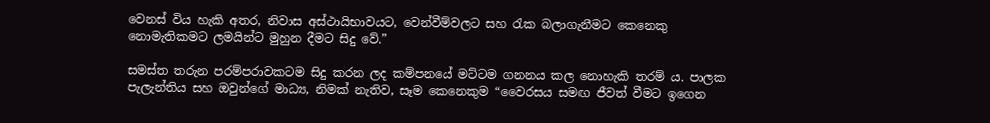වෙනස් විය හැකි අතර, නිවාස අස්ථායිභාවයට, වෙන්වීම්වලට සහ රැක බලාගැනීමට කෙනෙකු නොමැතිකමට ලමයින්ට මුහුන දීමට සිදු වේ.”

සමස්ත තරුන පරම්පරාවකටම සිදු කරන ලද කම්පනයේ මට්ටම ගනනය කල නොහැකි තරම් ය. පාලක පැලැන්තිය සහ ඔවුන්ගේ මාධ්‍ය, නිමක් නැතිව, සෑම කෙනෙකුම “වෛරසය සමඟ ජීවත් වීමට ඉගෙන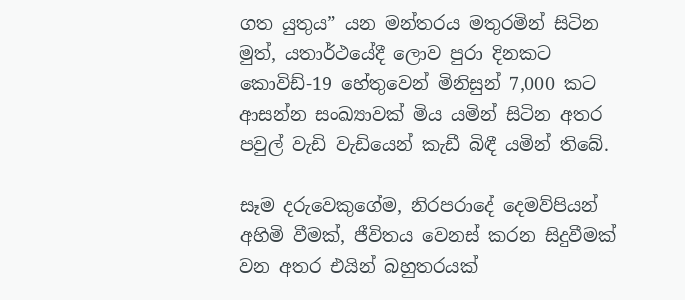ගත යුතුය” යන මන්තරය මතුරමින් සිටින මුත්, යතාර්ථයේදී ලොව පුරා දිනකට කොවිඩ්-19 හේතුවෙන් මිනිසුන් 7,000 කට ආසන්න සංඛ්‍යාවක් මිය යමින් සිටින අතර පවුල් වැඩි වැඩියෙන් කැඩී බිඳී යමින් තිබේ.

සෑම දරුවෙකුගේම, නිරපරාදේ දෙමව්පියන් අහිමි වීමක්, ජීවිතය වෙනස් කරන සිදුවීමක් වන අතර එයින් බහුතරයක්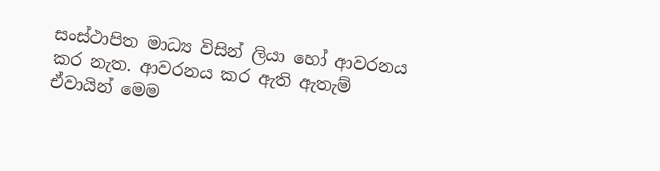සංස්ථාපිත මාධ්‍ය විසින් ලියා හෝ ආවරනය කර නැත. ආවරනය කර ඇති ඇතැම් ඒවායින් මෙම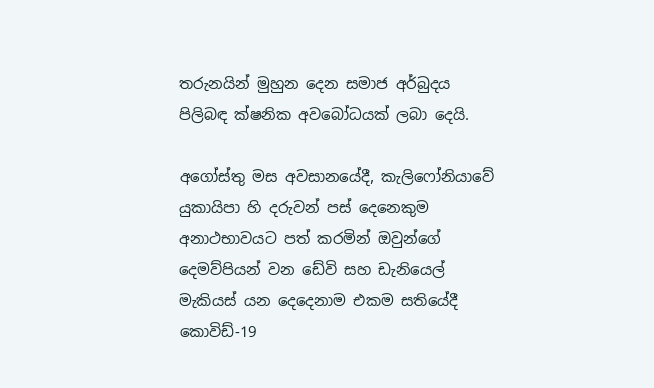තරුනයින් මුහුන දෙන සමාජ අර්බුදය පිලිබඳ ක්ෂනික අවබෝධයක් ලබා දෙයි.

අගෝස්තු මස අවසානයේදී, කැලිෆෝනියාවේ යුකායිපා හි දරුවන් පස් දෙනෙකුම අනාථභාවයට පත් කරමින් ඔවුන්ගේ දෙමව්පියන් වන ඩේවි සහ ඩැනියෙල් මැකියස් යන දෙදෙනාම එකම සතියේදී කොවිඩ්-19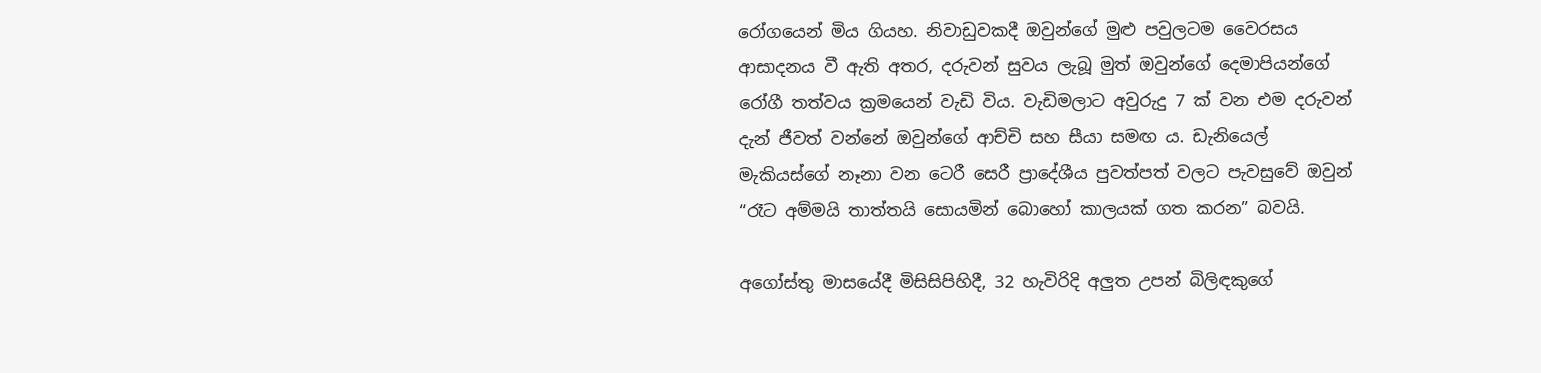රෝගයෙන් මිය ගියහ. නිවාඩුවකදී ඔවුන්ගේ මුළු පවුලටම වෛරසය ආසාදනය වී ඇති අතර, දරුවන් සුවය ලැබූ මුත් ඔවුන්ගේ දෙමාපියන්ගේ රෝගී තත්වය ක්‍රමයෙන් වැඩි විය. වැඩිමලාට අවුරුදු 7 ක් වන එම දරුවන් දැන් ජීවත් වන්නේ ඔවුන්ගේ ආච්චි සහ සීයා සමඟ ය. ඩැනියෙල් මැකියස්ගේ නෑනා වන ටෙරී සෙරී ප්‍රාදේශීය පුවත්පත් වලට පැවසුවේ ඔවුන් “රෑට අම්මයි තාත්තයි සොයමින් බොහෝ කාලයක් ගත කරන” බවයි.

අගෝස්තු මාසයේදී මිසිසිපිහිදී, 32 හැවිරිදි අලුත උපන් බිලිඳකුගේ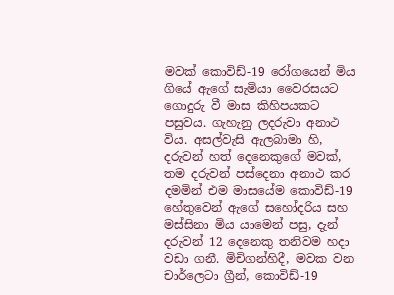මවක් කොවිඩ්-19 රෝගයෙන් මිය ගියේ ඇගේ සැමියා වෛරසයට ගොදුරු වී මාස කිහිපයකට පසුවය. ගැහැනු ලදරුවා අනාථ විය. අසල්වැසි ඇලබාමා හි, දරුවන් හත් දෙනෙකුගේ මවක්, තම දරුවන් පස්දෙනා අනාථ කර දමමින් එම මාසයේම කොවිඩ්-19 හේතුවෙන් ඇගේ සහෝදරිය සහ මස්සිනා මිය යාමෙන් පසු, දැන් දරුවන් 12 දෙනෙකු තනිවම හදා වඩා ගනී. මිචිගන්හිදී, මවක වන චාර්ලෙටා ග්‍රීන්, කොවිඩ්-19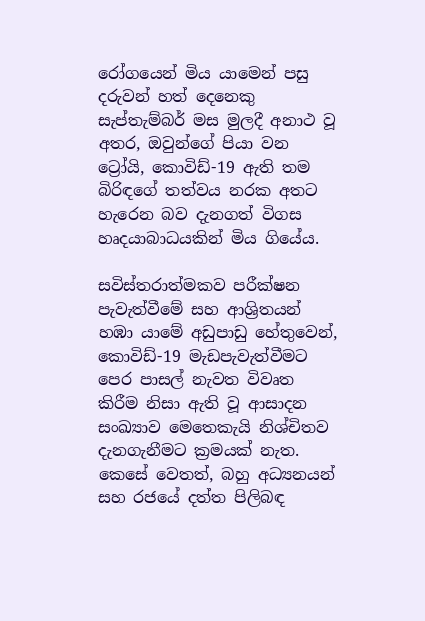රෝගයෙන් මිය යාමෙන් පසු දරුවන් හත් දෙනෙකු සැප්තැම්බර් මස මුලදී අනාථ වූ අතර, ඔවුන්ගේ පියා වන ට්‍රෝයි, කොවිඩ්-19 ඇති තම බිරිඳගේ තත්වය නරක අතට හැරෙන බව දැනගත් විගස හෘදයාබාධයකින් මිය ගියේය.

සවිස්තරාත්මකව පරීක්ෂන පැවැත්වීමේ සහ ආශ්‍රිතයන් හඹා යාමේ අඩුපාඩු හේතුවෙන්, කොවිඩ්-19 මැඩපැවැත්වීමට පෙර පාසල් නැවත විවෘත කිරීම නිසා ඇති වූ ආසාදන සංඛ්‍යාව මෙතෙකැයි නිශ්චිතව දැනගැනීමට ක්‍රමයක් නැත. කෙසේ වෙතත්, බහු අධ්‍යනයන් සහ රජයේ දත්ත පිලිබඳ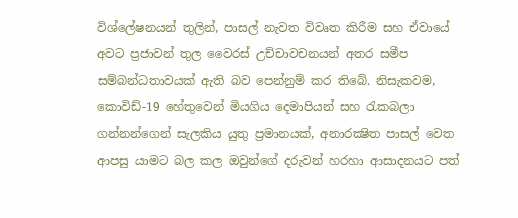විශ්ලේෂනයන් තුලින්, පාසල් නැවත විවෘත කිරීම සහ ඒවායේ අවට ප්‍රජාවන් තුල වෛරස් උච්චාවචනයන් අතර සමීප සම්බන්ධතාවයක් ඇති බව පෙන්නුම් කර තිබේ. නිසැකවම, කොවිඩ්-19 හේතුවෙන් මියගිය දෙමාපියන් සහ රැකබලා ගන්නන්ගෙන් සැලකිය යුතු ප්‍රමානයක්, අනාරක්‍ෂිත පාසල් වෙත ආපසු යාමට බල කල ඔවුන්ගේ දරුවන් හරහා ආසාදනයට පත්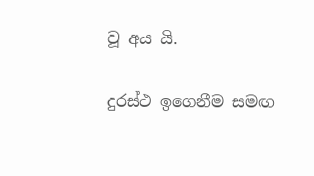වූ අය යි.

දුරස්ථ ඉගෙනීම සමඟ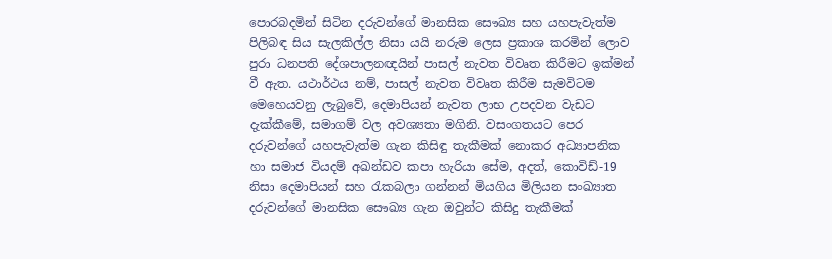පොරබදමින් සිටින දරුවන්ගේ මානසික සෞඛ්‍ය සහ යහපැවැත්ම පිලිබඳ සිය සැලකිල්ල නිසා යයි නරුම ලෙස ප්‍රකාශ කරමින් ලොව පුරා ධනපති දේශපාලනඥයින් පාසල් නැවත විවෘත කිරීමට ඉක්මන් වී ඇත. යථාර්ථය නම්, පාසල් නැවත විවෘත කිරීම සැමවිටම මෙහෙයවනු ලැබුවේ, දෙමාපියන් නැවත ලාභ උපදවන වැඩට දැක්කීමේ, සමාගම් වල අවශ්‍යතා මගිනි. වසංගතයට පෙර දරුවන්ගේ යහපැවැත්ම ගැන කිසිඳු තැකීමක් නොකර අධ්‍යාපනික හා සමාජ වියදම් අඛන්ඩව කපා හැරියා සේම, අදත්, කොවිඩ්-19 නිසා දෙමාපියන් සහ රැකබලා ගන්නන් මියගිය මිලියන සංඛ්‍යාත දරුවන්ගේ මානසික සෞඛ්‍ය ගැන ඔවුන්ට කිසිදු තැකීමක්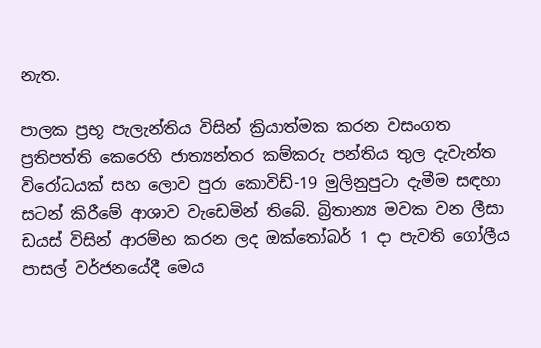නැත.

පාලක ප්‍රභූ පැලැන්තිය විසින් ක්‍රියාත්මක කරන වසංගත ප්‍රතිපත්ති කෙරෙහි ජාත්‍යන්තර කම්කරු පන්තිය තුල දැවැන්ත විරෝධයක් සහ ලොව පුරා කොවිඩ්-19 මුලිනුපුටා දැමීම සඳහා සටන් කිරීමේ ආශාව වැඩෙමින් තිබේ. බ්‍රිතාන්‍ය මවක වන ලීසා ඩයස් විසින් ආරම්භ කරන ලද ඔක්තෝබර් 1 දා පැවති ගෝලීය පාසල් වර්ජනයේදී මෙය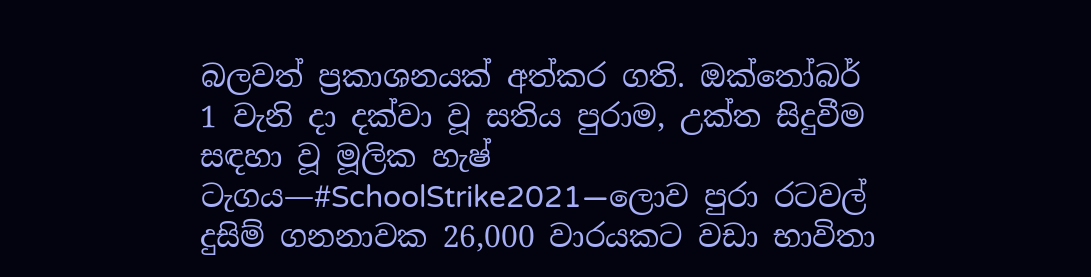බලවත් ප්‍රකාශනයක් අත්කර ගති. ඔක්තෝබර් 1 වැනි දා දක්වා වූ සතිය පුරාම, උක්ත සිදුවීම සඳහා වූ මූලික හැෂ් ටැගය—#SchoolStrike2021—ලොව පුරා රටවල් දුසිම් ගනනාවක 26,000 වාරයකට වඩා භාවිතා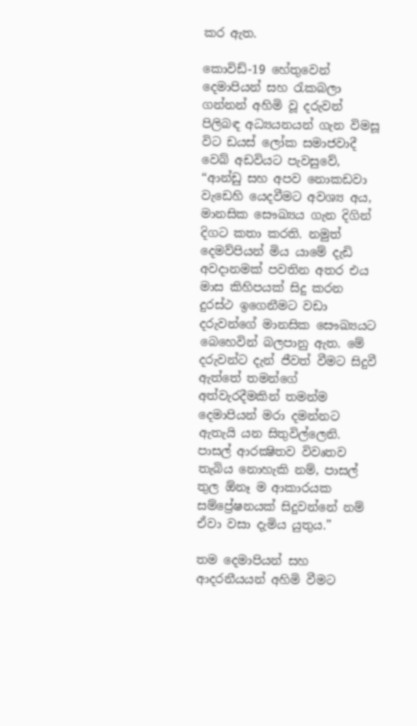කර ඇත.

කොවිඩ්-19 හේතුවෙන් දෙමාපියන් සහ රැකබලා ගන්නන් අහිමි වූ දරුවන් පිලිබඳ අධ්‍යයනයන් ගැන විමසූ විට ඩයස් ලෝක සමාජවාදී වෙබ් අඩවියට පැවසුවේ, “ආන්ඩු සහ අපව නොකඩවා වැඩෙහි යෙදවීමට අවශ්‍ය අය, මානසික සෞඛ්‍යය ගැන දිගින් දිගට කතා කරති. නමුත් දෙමව්පියන් මිය යාමේ දැඩි අවදානමක් පවතින අතර එය මාස කිහිපයක් සිදු කරන දුරස්ථ ඉගෙනීමට වඩා දරුවන්ගේ මානසික සෞඛ්‍යයට බෙහෙවින් බලපානු ඇත. මේ දරුවන්ට දැන් ජීවත් වීමට සිදුවී ඇත්තේ තමන්ගේ අත්වැරදීමකින් තමන්ම දෙමාපියන් මරා දමන්නට ඇතැයි යන සිතුවිල්ලෙනි. පාසල් ආරක්‍ෂිතව විවෘතව තැබිය නොහැකි නම්, පාසල් තුල ඕනෑ ම ආකාරයක සම්ප්‍රේෂනයක් සිදුවන්නේ නම් ඒවා වසා දැමිය යුතුය.”

තම දෙමාපියන් සහ ආදරනීයයන් අහිමි වීමට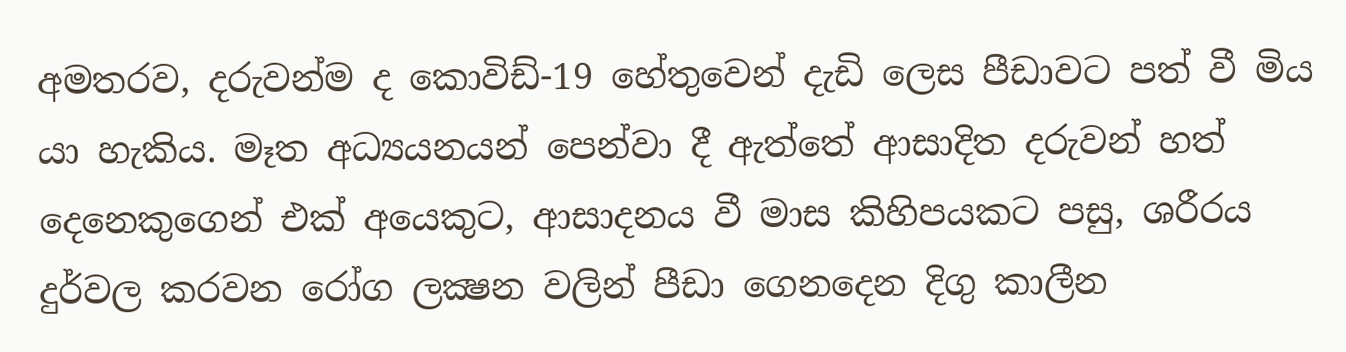අමතරව, දරුවන්ම ද කොවිඩ්-19 හේතුවෙන් දැඩි ලෙස පීඩාවට පත් වී මිය යා හැකිය. මෑත අධ්‍යයනයන් පෙන්වා දී ඇත්තේ ආසාදිත දරුවන් හත් දෙනෙකුගෙන් එක් අයෙකුට, ආසාදනය වී මාස කිහිපයකට පසු, ශරීරය දුර්වල කරවන රෝග ලක්‍ෂන වලින් පීඩා ගෙනදෙන දිගු කාලීන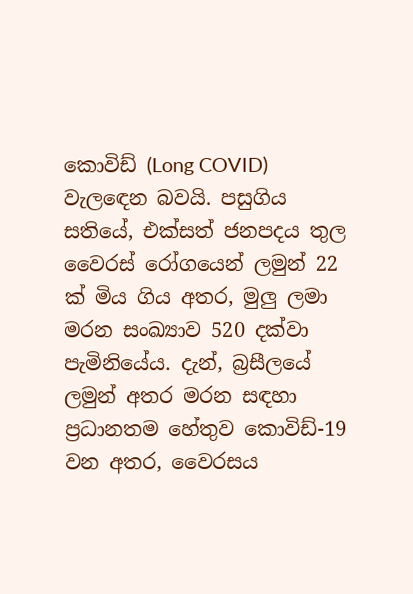කොවිඩ් (Long COVID) වැලඳෙන බවයි. පසුගිය සතියේ, එක්සත් ජනපදය තුල වෛරස් රෝගයෙන් ලමුන් 22 ක් මිය ගිය අතර, මුලු ලමා මරන සංඛ්‍යාව 520 දක්වා පැමිනියේය. දැන්, බ්‍රසීලයේ ලමුන් අතර මරන සඳහා ප්‍රධානතම හේතුව කොවිඩ්-19 වන අතර, වෛරසය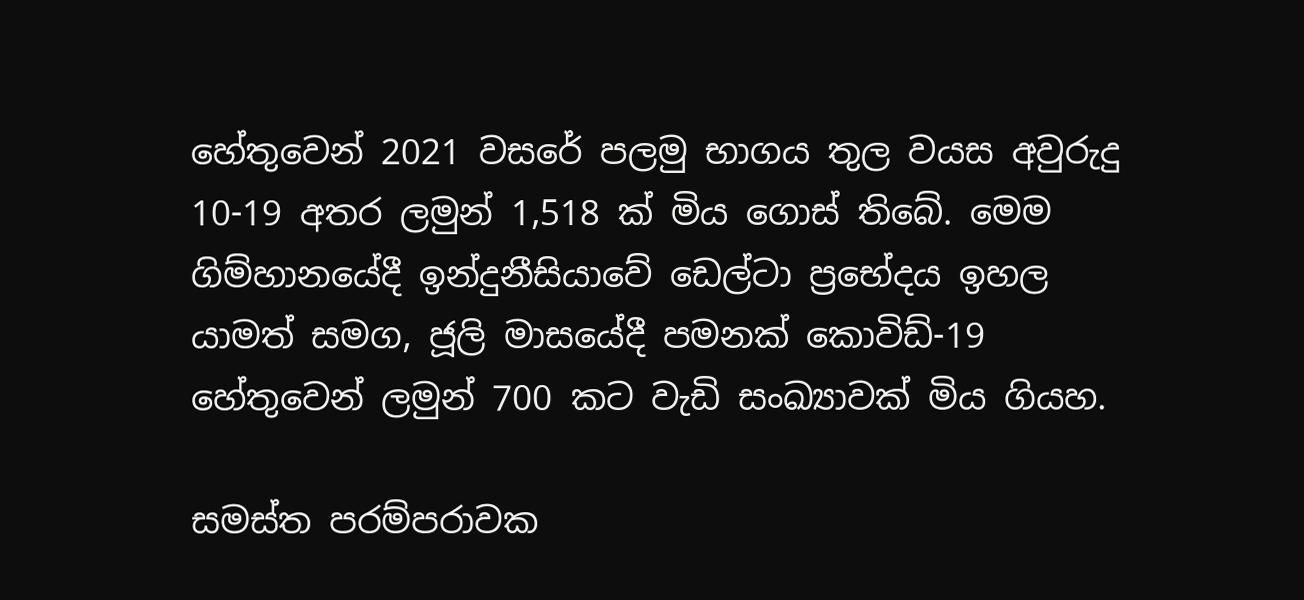හේතුවෙන් 2021 වසරේ පලමු භාගය තුල වයස අවුරුදු 10-19 අතර ලමුන් 1,518 ක් මිය ගොස් තිබේ. මෙම ගිම්හානයේදී ඉන්දුනීසියාවේ ඩෙල්ටා ප්‍රභේදය ඉහල යාමත් සමග, ජූලි මාසයේදී පමනක් කොවිඩ්-19 හේතුවෙන් ලමුන් 700 කට වැඩි සංඛ්‍යාවක් මිය ගියහ.

සමස්ත පරම්පරාවක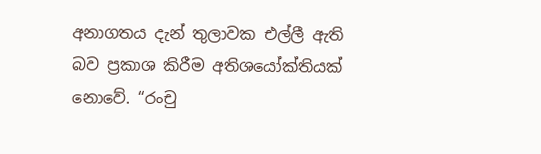අනාගතය දැන් තුලාවක එල්ලී ඇති බව ප්‍රකාශ කිරීම අතිශයෝක්තියක් නොවේ. “රංචු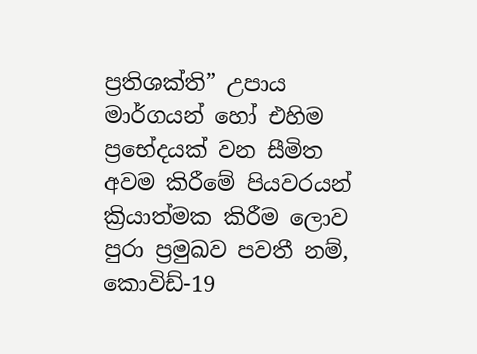ප්‍රතිශක්ති” උපාය මාර්ගයන් හෝ එහිම ප්‍රභේදයක් වන සීමිත අවම කිරීමේ පියවරයන් ක්‍රියාත්මක කිරීම ලොව පුරා ප්‍රමුඛව පවතී නම්, කොවිඩ්-19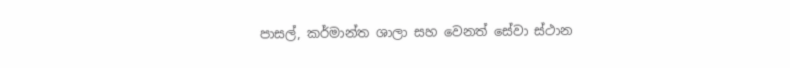පාසල්, කර්මාන්ත ශාලා සහ වෙනත් සේවා ස්ථාන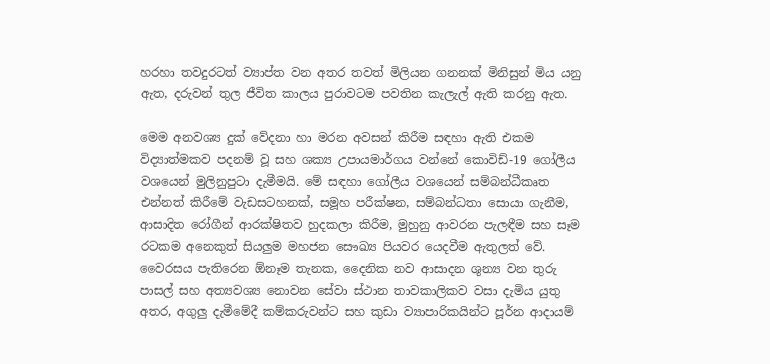හරහා තවදුරටත් ව්‍යාප්ත වන අතර තවත් මිලියන ගනනක් මිනිසුන් මිය යනු ඇත, දරුවන් තුල ජීවිත කාලය පුරාවටම පවතින කැලැල් ඇති කරනු ඇත.

මෙම අනවශ්‍ය දුක් වේදනා හා මරන අවසන් කිරීම සඳහා ඇති එකම විද්‍යාත්මකව පදනම් වූ සහ ශක්‍ය උපායමාර්ගය වන්නේ කොවිඩ්-19 ගෝලීය වශයෙන් මුලිනුපුටා දැමීමයි. මේ සඳහා ගෝලීය වශයෙන් සම්බන්ධීකෘත එන්නත් කිරීමේ වැඩසටහනක්, සමූහ පරීක්ෂන, සම්බන්ධතා සොයා ගැනීම, ආසාදිත රෝගීන් ආරක්ෂිතව හුදකලා කිරීම, මුහුනු ආවරන පැලඳීම සහ සෑම රටකම අනෙකුත් සියලුම මහජන සෞඛ්‍ය පියවර යෙදවීම ඇතුලත් වේ. වෛරසය පැතිරෙන ඕනෑම තැනක, දෛනික නව ආසාදන ශුන්‍ය වන තුරු පාසල් සහ අත්‍යවශ්‍ය නොවන සේවා ස්ථාන තාවකාලිකව වසා දැමිය යුතු අතර, අගුලු දැමීමේදී කම්කරුවන්ට සහ කුඩා ව්‍යාපාරිකයින්ට පූර්න ආදායම්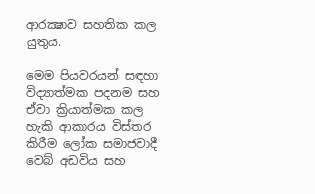ආරක්‍ෂාව සහතික කල යුතුය.

මෙම පියවරයන් සඳහා විද්‍යාත්මක පදනම සහ ඒවා ක්‍රියාත්මක කල හැකි ආකාරය විස්තර කිරීම ලෝක සමාජවාදී වෙබ් අඩවිය සහ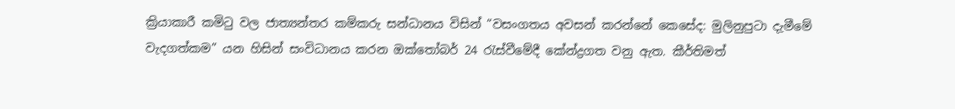ක්‍රියාකාරී කමිටු වල ජාත්‍යන්තර කම්කරු සන්ධානය විසින් “වසංගතය අවසන් කරන්නේ කෙසේද: මුලිනුපුටා දැමීමේ වැදගත්කම” යන හිසින් සංවිධානය කරන ඔක්තෝබර් 24 රැස්වීමේදී කේන්ද්‍රගත වනු ඇත. කීර්තිමත්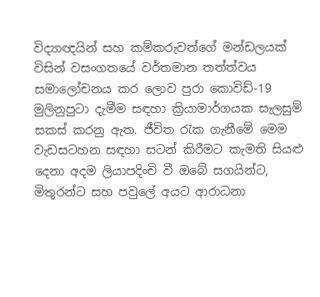විද්‍යාඥයින් සහ කම්කරුවන්ගේ මන්ඩලයක් විසින් වසංගතයේ වර්තමාන තත්ත්වය සමාලෝචනය කර ලොව පුරා කොවිඩ්-19 මුලිනුපුටා දැමීම සඳහා ක්‍රියාමාර්ගයක සැලසුම් සකස් කරනු ඇත. ජීවිත රැක ගැනීමේ මෙම වැඩසටහන සඳහා සටන් කිරීමට කැමති සියළු දෙනා අදම ලියාපදිංචි වී ඔබේ සගයින්ට, මිතුරන්ට සහ පවුලේ අයට ආරාධනා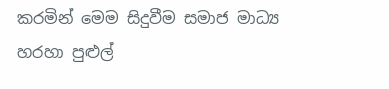කරමින් මෙම සිදුවීම සමාජ මාධ්‍ය හරහා පුළුල්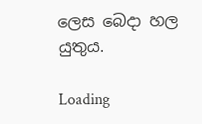ලෙස බෙදා හල යුතුය.

Loading